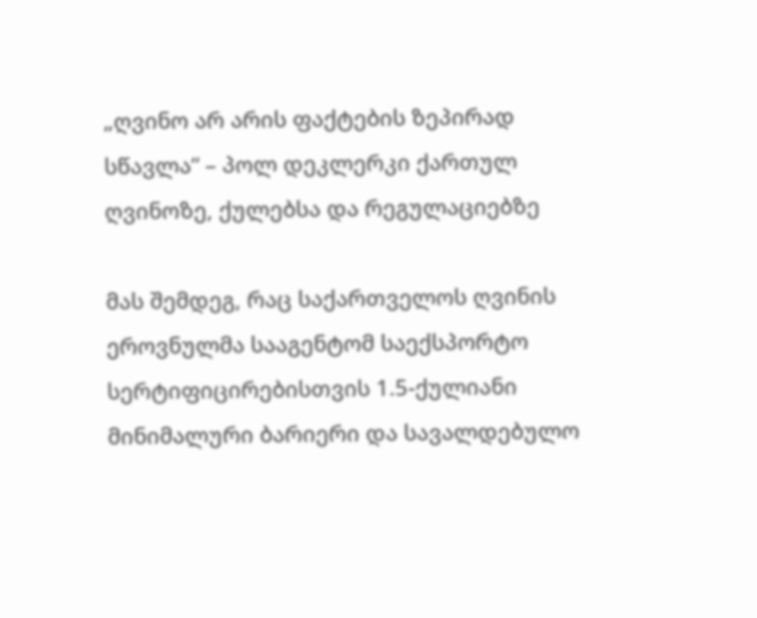„ღვინო არ არის ფაქტების ზეპირად სწავლა“ – პოლ დეკლერკი ქართულ ღვინოზე, ქულებსა და რეგულაციებზე

მას შემდეგ, რაც საქართველოს ღვინის ეროვნულმა სააგენტომ საექსპორტო სერტიფიცირებისთვის 1.5-ქულიანი მინიმალური ბარიერი და სავალდებულო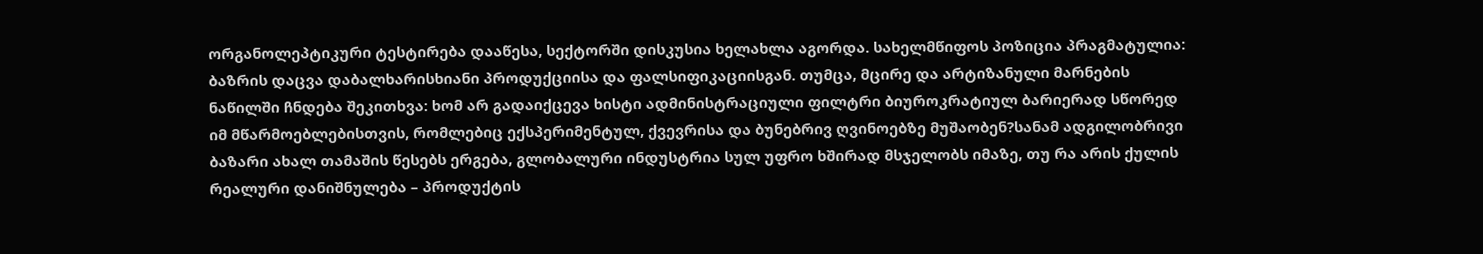ორგანოლეპტიკური ტესტირება დააწესა, სექტორში დისკუსია ხელახლა აგორდა. სახელმწიფოს პოზიცია პრაგმატულია: ბაზრის დაცვა დაბალხარისხიანი პროდუქციისა და ფალსიფიკაციისგან. თუმცა, მცირე და არტიზანული მარნების ნაწილში ჩნდება შეკითხვა: ხომ არ გადაიქცევა ხისტი ადმინისტრაციული ფილტრი ბიუროკრატიულ ბარიერად სწორედ იმ მწარმოებლებისთვის, რომლებიც ექსპერიმენტულ, ქვევრისა და ბუნებრივ ღვინოებზე მუშაობენ?სანამ ადგილობრივი ბაზარი ახალ თამაშის წესებს ერგება, გლობალური ინდუსტრია სულ უფრო ხშირად მსჯელობს იმაზე, თუ რა არის ქულის რეალური დანიშნულება – პროდუქტის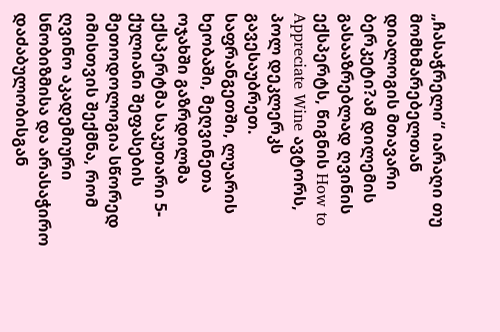„ჩასაჭრელი“ იარაღი თუ მომხმარებელთან დიალოგის მთავარი ბერკეტი?ამ დილემის გასააზრებლად ღვინის ექსპერტს, წიგნის How to Appreciate Wine ავტორს, პოლ დეკლერკს გავესაუბრეთ. საფრანგეთში, ლუარის ხეობაში, მეღვინეთა ოჯახში გაზრდილმა ექსპერტმა საკუთარი 5-ქულიანი შეფასების მეთოდოლოგია სწორედ იმისთვის შექმნა, რომ ღვინო აკადემიური სნობიზმისა და არასაჭირო დაძაბულობისგან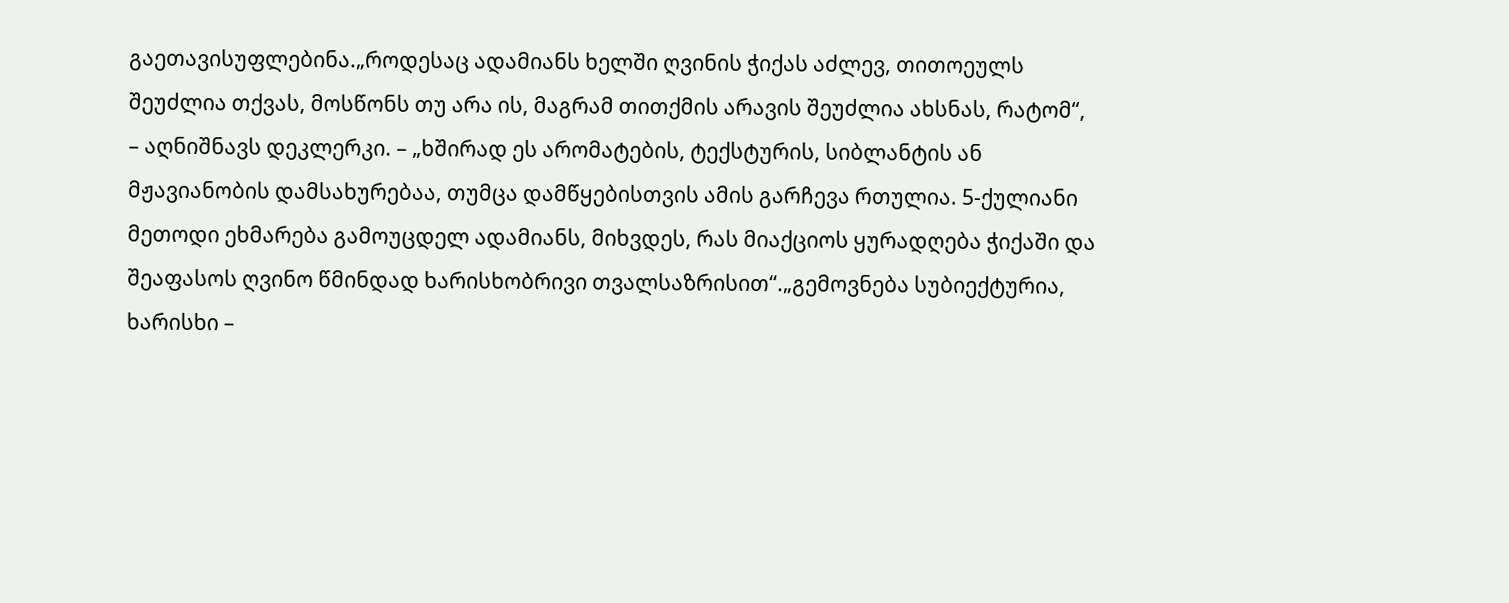გაეთავისუფლებინა.„როდესაც ადამიანს ხელში ღვინის ჭიქას აძლევ, თითოეულს შეუძლია თქვას, მოსწონს თუ არა ის, მაგრამ თითქმის არავის შეუძლია ახსნას, რატომ“, – აღნიშნავს დეკლერკი. – „ხშირად ეს არომატების, ტექსტურის, სიბლანტის ან მჟავიანობის დამსახურებაა, თუმცა დამწყებისთვის ამის გარჩევა რთულია. 5-ქულიანი მეთოდი ეხმარება გამოუცდელ ადამიანს, მიხვდეს, რას მიაქციოს ყურადღება ჭიქაში და შეაფასოს ღვინო წმინდად ხარისხობრივი თვალსაზრისით“.„გემოვნება სუბიექტურია, ხარისხი –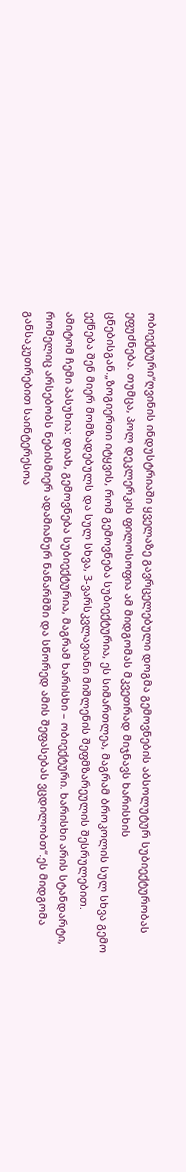ობიექტური“ღვინის ინდუსტრიაში ყველაზე გავრცელებული დოგმა გემოვნების აბსოლუტურ სუბიექტურობას ეფუძნება. თუმცა, პოლ დეკლერკის ფილოსოფია ამ მიდგომას მკვეთრად მიჯნავს ხარისხის ცნებისგან.„ზოგიერთი იტყვის, რომ გემოვნება სუბიექტურია, ეს სიმართლეა, მაგრამ ბროკოლის სულ სხვა გემო ექნება შენ მიერ მომზადებულს და სულ სხვა, 3-ვარსკვლავიანი მიშლენის შეფმზარეულის შესრულებით. ამიტომ ჩემი პასუხია: დიახ, გემოვნება სუბიექტურია, მაგრამ ხარისხი – ობიექტური. ხარისხი არის სტანდარტი, რომელიც არსებობს ნებისმიერ ადამიანურ ნაწარმში და სწორედ ამის შეფასებას ვცდილობთ“.ეს მიდგომა განსაკუთრებით საინტერესოა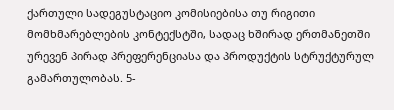ქართული სადეგუსტაციო კომისიებისა თუ რიგითი მომხმარებლების კონტექსტში, სადაც ხშირად ერთმანეთში ურევენ პირად პრეფერენციასა და პროდუქტის სტრუქტურულ გამართულობას. 5-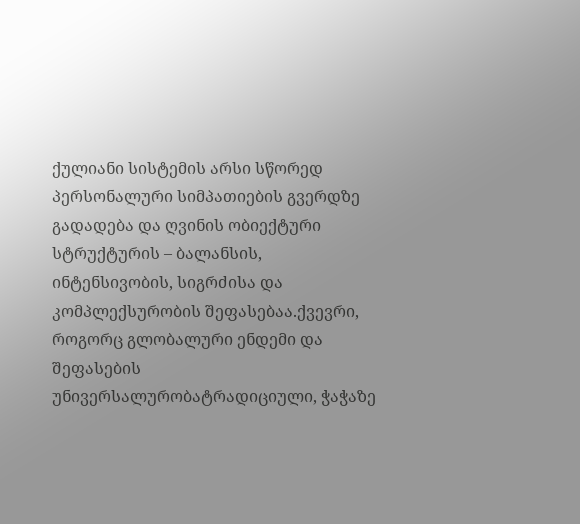ქულიანი სისტემის არსი სწორედ პერსონალური სიმპათიების გვერდზე გადადება და ღვინის ობიექტური სტრუქტურის – ბალანსის, ინტენსივობის, სიგრძისა და კომპლექსურობის შეფასებაა.ქვევრი, როგორც გლობალური ენდემი და შეფასების უნივერსალურობატრადიციული, ჭაჭაზე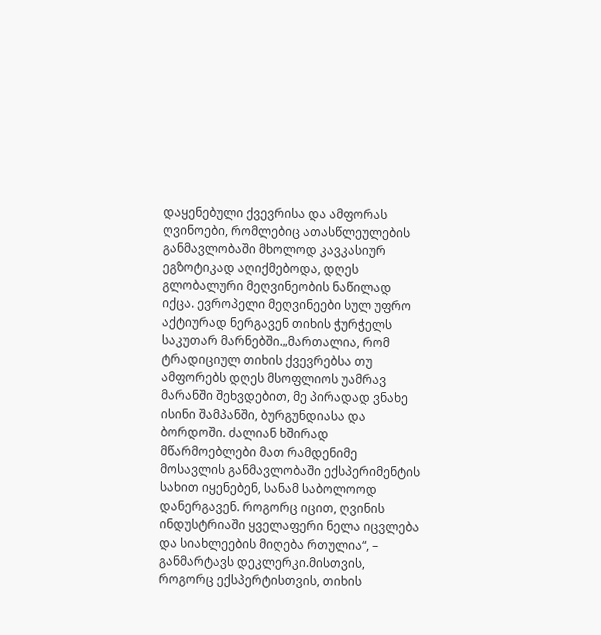დაყენებული ქვევრისა და ამფორას ღვინოები, რომლებიც ათასწლეულების განმავლობაში მხოლოდ კავკასიურ ეგზოტიკად აღიქმებოდა, დღეს გლობალური მეღვინეობის ნაწილად იქცა. ევროპელი მეღვინეები სულ უფრო აქტიურად ნერგავენ თიხის ჭურჭელს საკუთარ მარნებში.„მართალია, რომ ტრადიციულ თიხის ქვევრებსა თუ ამფორებს დღეს მსოფლიოს უამრავ მარანში შეხვდებით, მე პირადად ვნახე ისინი შამპანში, ბურგუნდიასა და ბორდოში. ძალიან ხშირად მწარმოებლები მათ რამდენიმე მოსავლის განმავლობაში ექსპერიმენტის სახით იყენებენ, სანამ საბოლოოდ დანერგავენ. როგორც იცით, ღვინის ინდუსტრიაში ყველაფერი ნელა იცვლება და სიახლეების მიღება რთულია“, – განმარტავს დეკლერკი.მისთვის, როგორც ექსპერტისთვის, თიხის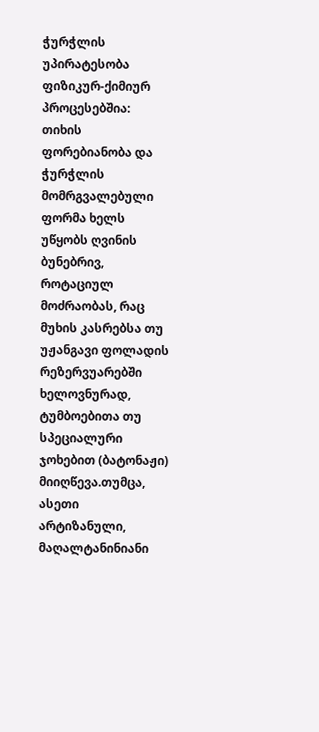ჭურჭლის უპირატესობა ფიზიკურ-ქიმიურ პროცესებშია: თიხის ფორებიანობა და ჭურჭლის მომრგვალებული ფორმა ხელს უწყობს ღვინის ბუნებრივ, როტაციულ მოძრაობას, რაც მუხის კასრებსა თუ უჟანგავი ფოლადის რეზერვუარებში ხელოვნურად, ტუმბოებითა თუ სპეციალური ჯოხებით (ბატონაჟი) მიიღწევა.თუმცა, ასეთი არტიზანული, მაღალტანინიანი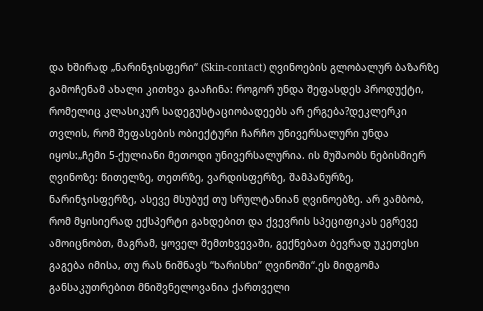და ხშირად „ნარინჯისფერი“ (Skin-contact) ღვინოების გლობალურ ბაზარზე გამოჩენამ ახალი კითხვა გააჩინა: როგორ უნდა შეფასდეს პროდუქტი, რომელიც კლასიკურ სადეგუსტაციობადეებს არ ერგება?დეკლერკი თვლის, რომ შეფასების ობიექტური ჩარჩო უნივერსალური უნდა იყოს:„ჩემი 5-ქულიანი მეთოდი უნივერსალურია. ის მუშაობს ნებისმიერ ღვინოზე: წითელზე, თეთრზე, ვარდისფერზე, შამპანურზე, ნარინჯისფერზე, ასევე მსუბუქ თუ სრულტანიან ღვინოებზე. არ ვამბობ, რომ მყისიერად ექსპერტი გახდებით და ქვევრის სპეციფიკას ეგრევე ამოიცნობთ, მაგრამ, ყოველ შემთხვევაში, გექნებათ ბევრად უკეთესი გაგება იმისა, თუ რას ნიშნავს “ხარისხი” ღვინოში“.ეს მიდგომა განსაკუთრებით მნიშვნელოვანია ქართველი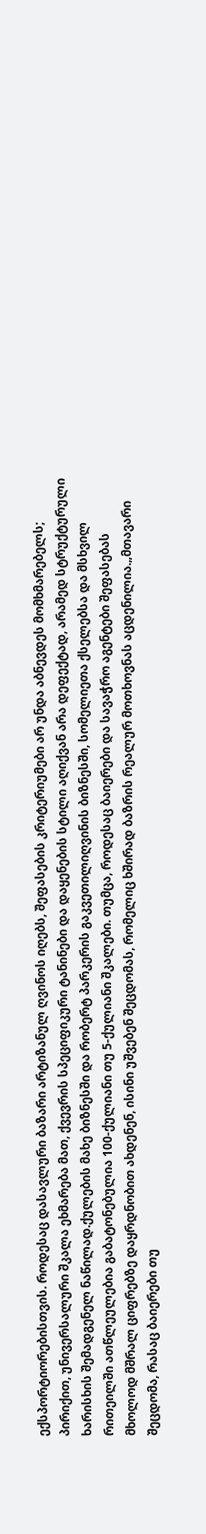ექსპორტიორებისთვის. როდესაც დასავლური ბაზარი არტიზანულ ღვინოს იღებს, შეფასების კრიტერიუმები არ უნდა აბნევდეს მომხმარებელს; პირიქით, უნივერსალური შკალა ეხმარება მათ, ქვევრის სპეციფიკური ტანინები და დაყენების სტილი აღიქვან არა დეფექტად, არამედ სტრუქტურული ხარისხის შემადგენელ ნაწილად.ქულების მახე ბიზნესში და რობერტ პარკერის გაკვეთილიღვინის ბიზნესში, სომელიეთა ქსელებსა და მსხვილ რითეილში ათწლეულებია გაბატონებულია 100-ქულიანი თუ 5-ქულიანი შკალები. თუმცა, როდესაც ბაიერები და სავაჭრო აგენტები შეფასებას მხოლოდ მშრალ ციფრებზე დაყრდნობით ახდენენ, ისინი უშვებენ შეცდომას, რომელიც ხშირად ბაზრის რეალურ მოთხოვნას აცდენილია.„მთავარი შეცდომა, რასაც ბაიერები თუ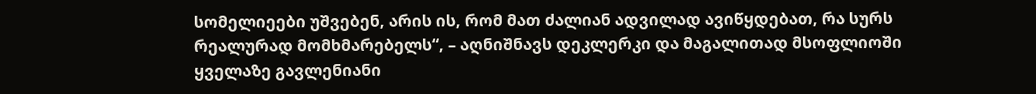სომელიეები უშვებენ, არის ის, რომ მათ ძალიან ადვილად ავიწყდებათ, რა სურს რეალურად მომხმარებელს“, – აღნიშნავს დეკლერკი და მაგალითად მსოფლიოში ყველაზე გავლენიანი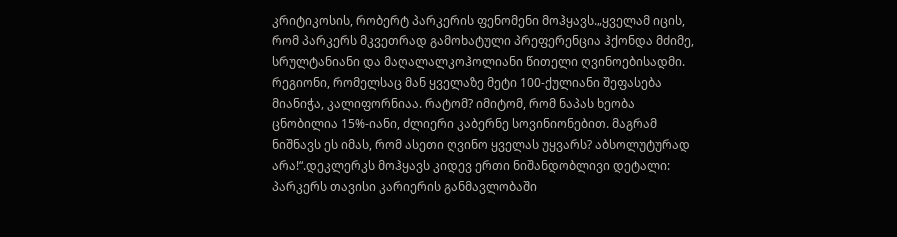კრიტიკოსის, რობერტ პარკერის ფენომენი მოჰყავს.„ყველამ იცის, რომ პარკერს მკვეთრად გამოხატული პრეფერენცია ჰქონდა მძიმე, სრულტანიანი და მაღალალკოჰოლიანი წითელი ღვინოებისადმი. რეგიონი, რომელსაც მან ყველაზე მეტი 100-ქულიანი შეფასება მიანიჭა, კალიფორნიაა. რატომ? იმიტომ, რომ ნაპას ხეობა ცნობილია 15%-იანი, ძლიერი კაბერნე სოვინიონებით. მაგრამ ნიშნავს ეს იმას, რომ ასეთი ღვინო ყველას უყვარს? აბსოლუტურად არა!“.დეკლერკს მოჰყავს კიდევ ერთი ნიშანდობლივი დეტალი: პარკერს თავისი კარიერის განმავლობაში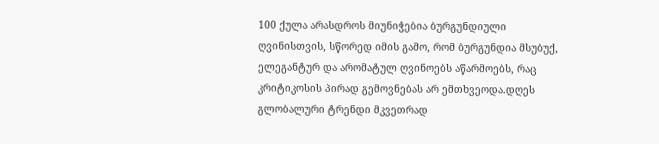100 ქულა არასდროს მიუნიჭებია ბურგუნდიული ღვინისთვის, სწორედ იმის გამო, რომ ბურგუნდია მსუბუქ, ელეგანტურ და არომატულ ღვინოებს აწარმოებს, რაც კრიტიკოსის პირად გემოვნებას არ ემთხვეოდა.დღეს გლობალური ტრენდი მკვეთრად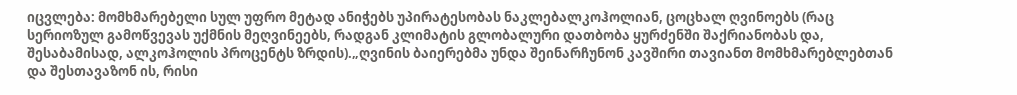იცვლება: მომხმარებელი სულ უფრო მეტად ანიჭებს უპირატესობას ნაკლებალკოჰოლიან, ცოცხალ ღვინოებს (რაც სერიოზულ გამოწვევას უქმნის მეღვინეებს, რადგან კლიმატის გლობალური დათბობა ყურძენში შაქრიანობას და, შესაბამისად, ალკოჰოლის პროცენტს ზრდის).„ღვინის ბაიერებმა უნდა შეინარჩუნონ კავშირი თავიანთ მომხმარებლებთან და შესთავაზონ ის, რისი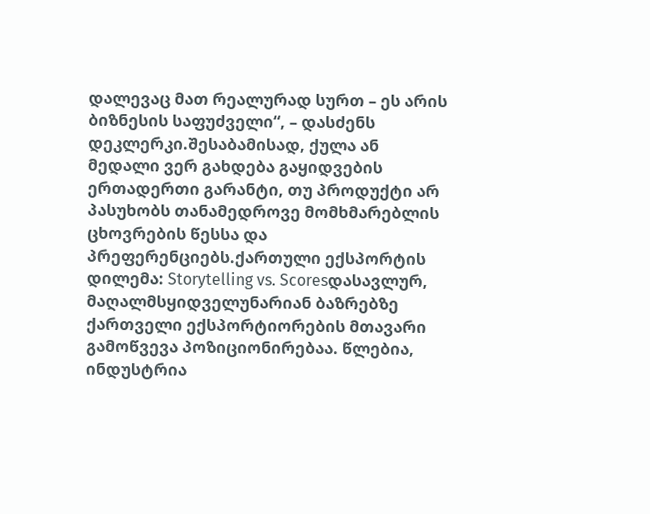დალევაც მათ რეალურად სურთ – ეს არის ბიზნესის საფუძველი“, – დასძენს დეკლერკი.შესაბამისად, ქულა ან მედალი ვერ გახდება გაყიდვების ერთადერთი გარანტი, თუ პროდუქტი არ პასუხობს თანამედროვე მომხმარებლის ცხოვრების წესსა და პრეფერენციებს.ქართული ექსპორტის დილემა: Storytelling vs. Scoresდასავლურ, მაღალმსყიდველუნარიან ბაზრებზე ქართველი ექსპორტიორების მთავარი გამოწვევა პოზიციონირებაა. წლებია, ინდუსტრია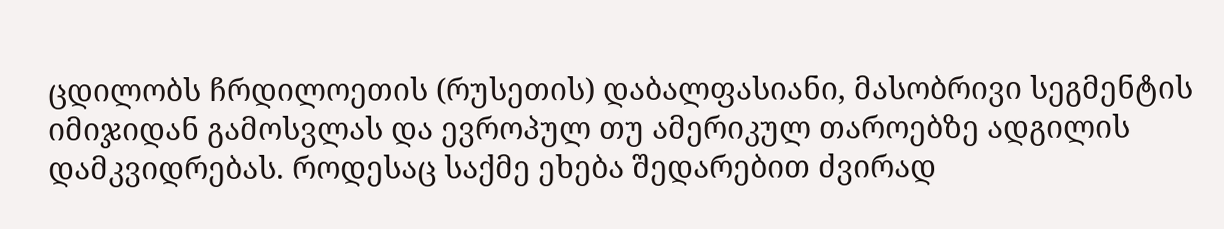ცდილობს ჩრდილოეთის (რუსეთის) დაბალფასიანი, მასობრივი სეგმენტის იმიჯიდან გამოსვლას და ევროპულ თუ ამერიკულ თაროებზე ადგილის დამკვიდრებას. როდესაც საქმე ეხება შედარებით ძვირად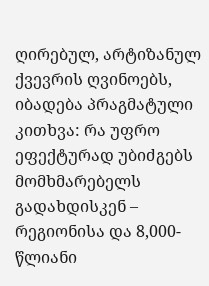ღირებულ, არტიზანულ ქვევრის ღვინოებს, იბადება პრაგმატული კითხვა: რა უფრო ეფექტურად უბიძგებს მომხმარებელს გადახდისკენ – რეგიონისა და 8,000-წლიანი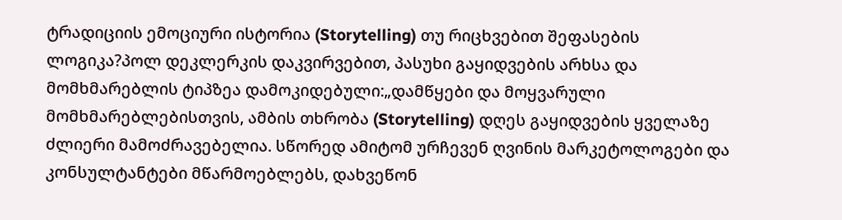ტრადიციის ემოციური ისტორია (Storytelling) თუ რიცხვებით შეფასების ლოგიკა?პოლ დეკლერკის დაკვირვებით, პასუხი გაყიდვების არხსა და მომხმარებლის ტიპზეა დამოკიდებული:„დამწყები და მოყვარული მომხმარებლებისთვის, ამბის თხრობა (Storytelling) დღეს გაყიდვების ყველაზე ძლიერი მამოძრავებელია. სწორედ ამიტომ ურჩევენ ღვინის მარკეტოლოგები და კონსულტანტები მწარმოებლებს, დახვეწონ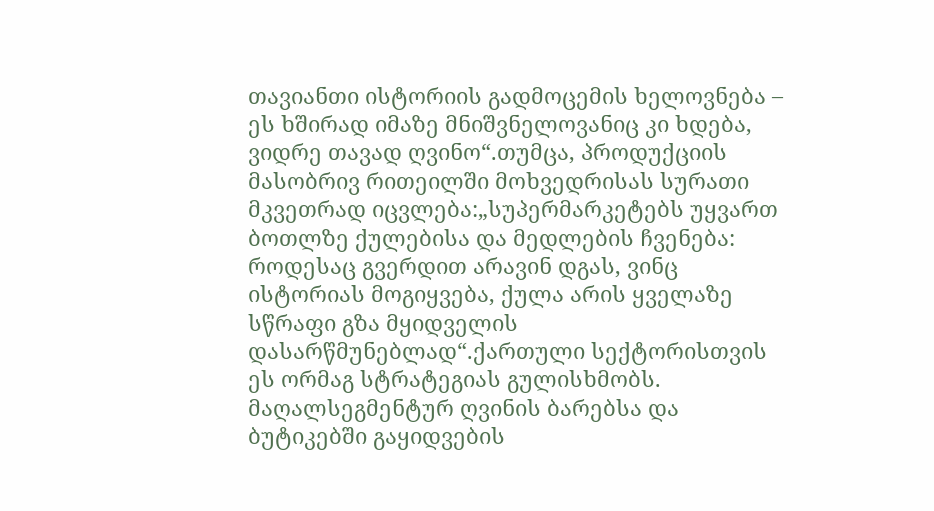თავიანთი ისტორიის გადმოცემის ხელოვნება – ეს ხშირად იმაზე მნიშვნელოვანიც კი ხდება, ვიდრე თავად ღვინო“.თუმცა, პროდუქციის მასობრივ რითეილში მოხვედრისას სურათი მკვეთრად იცვლება:„სუპერმარკეტებს უყვართ ბოთლზე ქულებისა და მედლების ჩვენება: როდესაც გვერდით არავინ დგას, ვინც ისტორიას მოგიყვება, ქულა არის ყველაზე სწრაფი გზა მყიდველის დასარწმუნებლად“.ქართული სექტორისთვის ეს ორმაგ სტრატეგიას გულისხმობს. მაღალსეგმენტურ ღვინის ბარებსა და ბუტიკებში გაყიდვების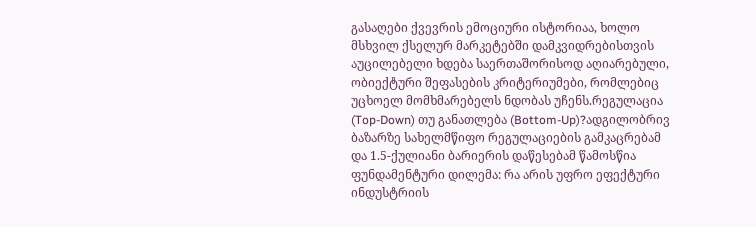გასაღები ქვევრის ემოციური ისტორიაა, ხოლო მსხვილ ქსელურ მარკეტებში დამკვიდრებისთვის აუცილებელი ხდება საერთაშორისოდ აღიარებული, ობიექტური შეფასების კრიტერიუმები, რომლებიც უცხოელ მომხმარებელს ნდობას უჩენს.რეგულაცია (Top-Down) თუ განათლება (Bottom-Up)?ადგილობრივ ბაზარზე სახელმწიფო რეგულაციების გამკაცრებამ და 1.5-ქულიანი ბარიერის დაწესებამ წამოსწია ფუნდამენტური დილემა: რა არის უფრო ეფექტური ინდუსტრიის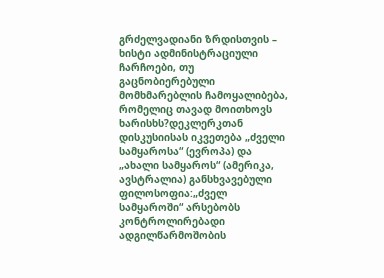გრძელვადიანი ზრდისთვის – ხისტი ადმინისტრაციული ჩარჩოები, თუ გაცნობიერებული მომხმარებლის ჩამოყალიბება, რომელიც თავად მოითხოვს ხარისხს?დეკლერკთან დისკუსიისას იკვეთება „ძველი სამყაროსა“ (ევროპა) და „ახალი სამყაროს“ (ამერიკა, ავსტრალია) განსხვავებული ფილოსოფია:„ძველ სამყაროში“ არსებობს კონტროლირებადი ადგილწარმოშობის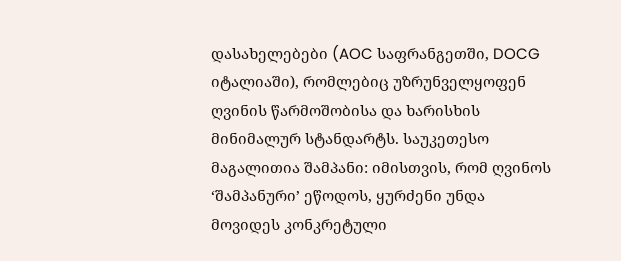დასახელებები (AOC საფრანგეთში, DOCG იტალიაში), რომლებიც უზრუნველყოფენ ღვინის წარმოშობისა და ხარისხის მინიმალურ სტანდარტს. საუკეთესო მაგალითია შამპანი: იმისთვის, რომ ღვინოს ‘შამპანური’ ეწოდოს, ყურძენი უნდა მოვიდეს კონკრეტული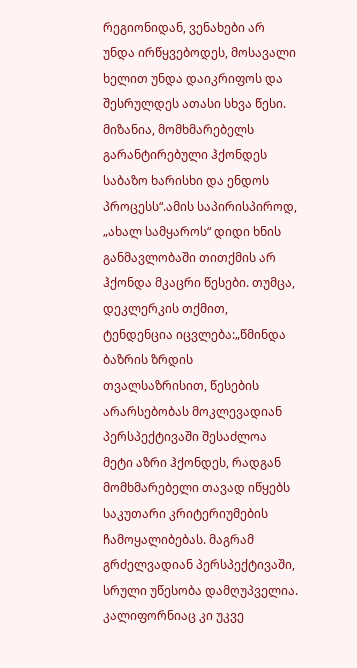რეგიონიდან, ვენახები არ უნდა ირწყვებოდეს, მოსავალი ხელით უნდა დაიკრიფოს და შესრულდეს ათასი სხვა წესი. მიზანია, მომხმარებელს გარანტირებული ჰქონდეს საბაზო ხარისხი და ენდოს პროცესს“.ამის საპირისპიროდ, „ახალ სამყაროს“ დიდი ხნის განმავლობაში თითქმის არ ჰქონდა მკაცრი წესები. თუმცა, დეკლერკის თქმით, ტენდენცია იცვლება:„წმინდა ბაზრის ზრდის თვალსაზრისით, წესების არარსებობას მოკლევადიან პერსპექტივაში შესაძლოა მეტი აზრი ჰქონდეს, რადგან მომხმარებელი თავად იწყებს საკუთარი კრიტერიუმების ჩამოყალიბებას. მაგრამ გრძელვადიან პერსპექტივაში, სრული უწესობა დამღუპველია. კალიფორნიაც კი უკვე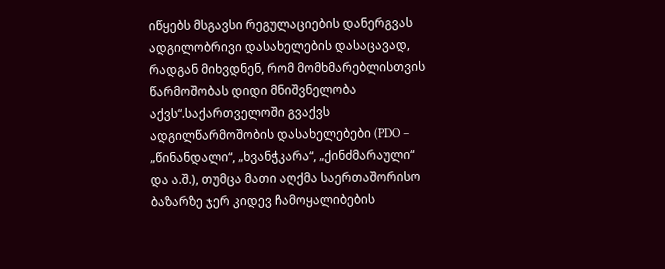იწყებს მსგავსი რეგულაციების დანერგვას ადგილობრივი დასახელების დასაცავად, რადგან მიხვდნენ, რომ მომხმარებლისთვის წარმოშობას დიდი მნიშვნელობა აქვს“.საქართველოში გვაქვს ადგილწარმოშობის დასახელებები (PDO – „წინანდალი“, „ხვანჭკარა“, „ქინძმარაული“ და ა.შ.), თუმცა მათი აღქმა საერთაშორისო ბაზარზე ჯერ კიდევ ჩამოყალიბების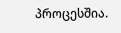პროცესშია.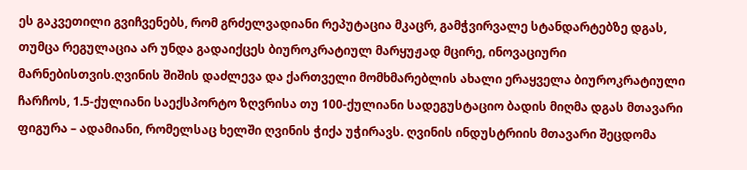ეს გაკვეთილი გვიჩვენებს, რომ გრძელვადიანი რეპუტაცია მკაცრ, გამჭვირვალე სტანდარტებზე დგას, თუმცა რეგულაცია არ უნდა გადაიქცეს ბიუროკრატიულ მარყუჟად მცირე, ინოვაციური მარნებისთვის.ღვინის შიშის დაძლევა და ქართველი მომხმარებლის ახალი ერაყველა ბიუროკრატიული ჩარჩოს, 1.5-ქულიანი საექსპორტო ზღვრისა თუ 100-ქულიანი სადეგუსტაციო ბადის მიღმა დგას მთავარი ფიგურა – ადამიანი, რომელსაც ხელში ღვინის ჭიქა უჭირავს. ღვინის ინდუსტრიის მთავარი შეცდომა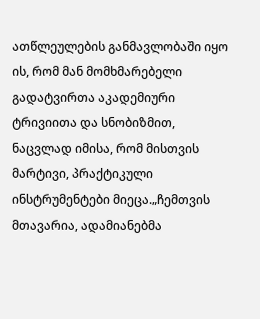ათწლეულების განმავლობაში იყო ის, რომ მან მომხმარებელი გადატვირთა აკადემიური ტრივიითა და სნობიზმით, ნაცვლად იმისა, რომ მისთვის მარტივი, პრაქტიკული ინსტრუმენტები მიეცა.„ჩემთვის მთავარია, ადამიანებმა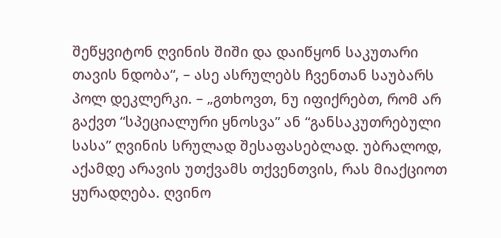შეწყვიტონ ღვინის შიში და დაიწყონ საკუთარი თავის ნდობა“, – ასე ასრულებს ჩვენთან საუბარს პოლ დეკლერკი. – „გთხოვთ, ნუ იფიქრებთ, რომ არ გაქვთ “სპეციალური ყნოსვა” ან “განსაკუთრებული სასა” ღვინის სრულად შესაფასებლად. უბრალოდ, აქამდე არავის უთქვამს თქვენთვის, რას მიაქციოთ ყურადღება. ღვინო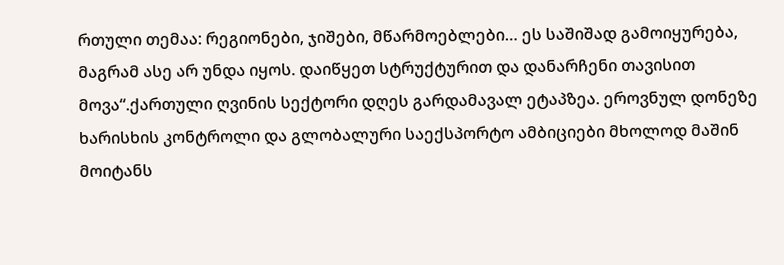რთული თემაა: რეგიონები, ჯიშები, მწარმოებლები… ეს საშიშად გამოიყურება, მაგრამ ასე არ უნდა იყოს. დაიწყეთ სტრუქტურით და დანარჩენი თავისით მოვა“.ქართული ღვინის სექტორი დღეს გარდამავალ ეტაპზეა. ეროვნულ დონეზე ხარისხის კონტროლი და გლობალური საექსპორტო ამბიციები მხოლოდ მაშინ მოიტანს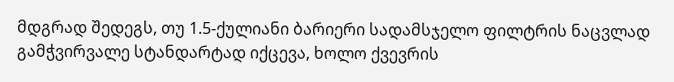მდგრად შედეგს, თუ 1.5-ქულიანი ბარიერი სადამსჯელო ფილტრის ნაცვლად გამჭვირვალე სტანდარტად იქცევა, ხოლო ქვევრის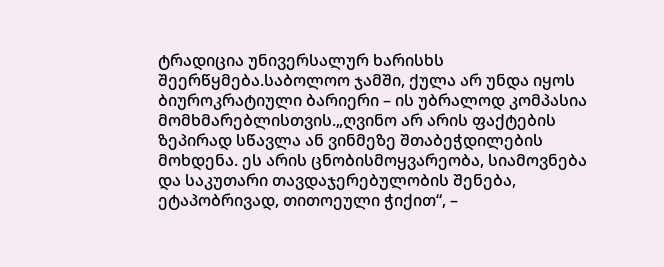ტრადიცია უნივერსალურ ხარისხს შეერწყმება.საბოლოო ჯამში, ქულა არ უნდა იყოს ბიუროკრატიული ბარიერი – ის უბრალოდ კომპასია მომხმარებლისთვის.„ღვინო არ არის ფაქტების ზეპირად სწავლა ან ვინმეზე შთაბეჭდილების მოხდენა. ეს არის ცნობისმოყვარეობა, სიამოვნება და საკუთარი თავდაჯერებულობის შენება, ეტაპობრივად, თითოეული ჭიქით“, –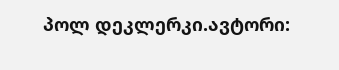პოლ დეკლერკი.ავტორი: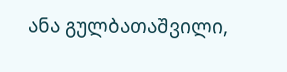ანა გულბათაშვილი,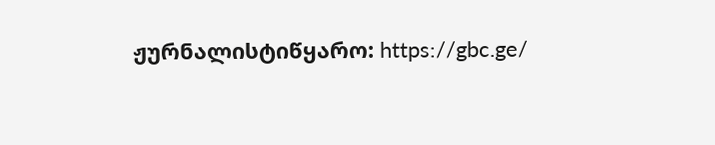ჟურნალისტიწყარო: https://gbc.ge/